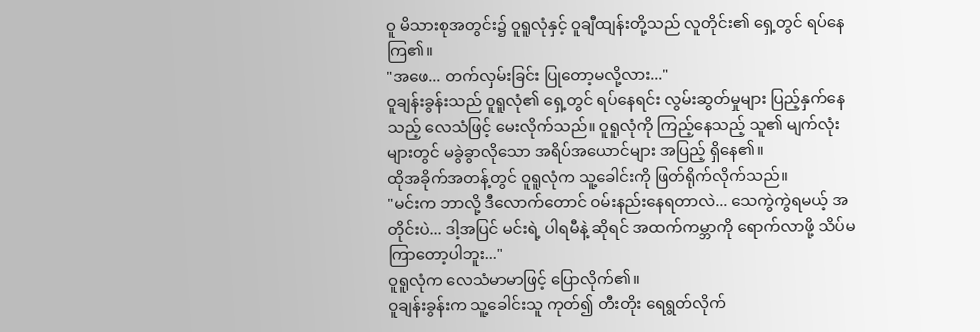ဝူ မိသားစုအတွင်း၌ ဝူရူလုံနှင့် ဝူချီထျန်းတို့သည် လူတိုင်း၏ ရှေ့တွင် ရပ်နေကြ၏။
"အဖေ... တက်လှမ်းခြင်း ပြုတော့မလို့လား..."
ဝူချန်းခွန်းသည် ဝူရူလုံ၏ ရှေ့တွင် ရပ်နေရင်း လွမ်းဆွတ်မှုများ ပြည့်နှက်နေသည့် လေသံဖြင့် မေးလိုက်သည်။ ဝူရူလုံကို ကြည့်နေသည့် သူ၏ မျက်လုံးများတွင် မခွဲခွာလိုသော အရိပ်အယောင်များ အပြည့် ရှိနေ၏။
ထိုအခိုက်အတန့်တွင် ဝူရူလုံက သူ့ခေါင်းကို ဖြတ်ရိုက်လိုက်သည်။
"မင်းက ဘာလို့ ဒီလောက်တောင် ဝမ်းနည်းနေရတာလဲ... သေကွဲကွဲရမယ့် အတိုင်းပဲ... ဒါ့အပြင် မင်းရဲ့ ပါရမီနဲ့ ဆိုရင် အထက်ကမ္ဘာကို ရောက်လာဖို့ သိပ်မကြာတော့ပါဘူး..."
ဝူရူလုံက လေသံမာမာဖြင့် ပြောလိုက်၏။
ဝူချန်းခွန်းက သူ့ခေါင်းသူ ကုတ်၍ တီးတိုး ရေရွတ်လိုက်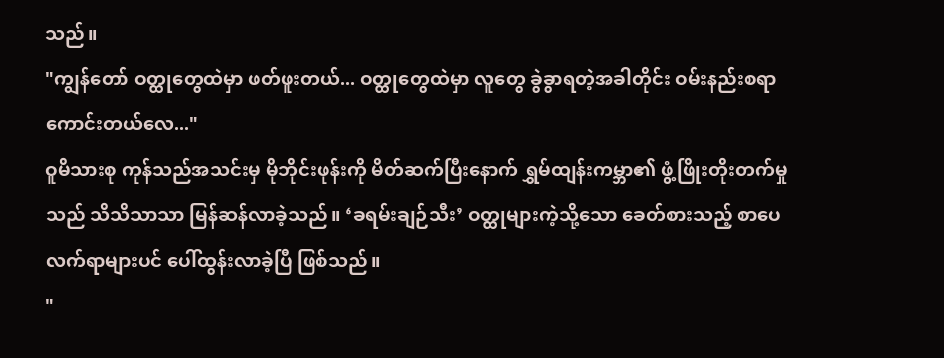သည်။
"ကျွန်တော် ဝတ္ထုတွေထဲမှာ ဖတ်ဖူးတယ်... ဝတ္ထုတွေထဲမှာ လူတွေ ခွဲခွာရတဲ့အခါတိုင်း ဝမ်းနည်းစရာ ကောင်းတယ်လေ..."
ဝူမိသားစု ကုန်သည်အသင်းမှ မိုဘိုင်းဖုန်းကို မိတ်ဆက်ပြီးနောက် ရွှမ်ထျန်းကမ္ဘာ၏ ဖွံ့ဖြိုးတိုးတက်မှုသည် သိသိသာသာ မြန်ဆန်လာခဲ့သည်။ ‘ခရမ်းချဉ်သီး’ ဝတ္ထုများကဲ့သို့သော ခေတ်စားသည့် စာပေလက်ရာများပင် ပေါ်ထွန်းလာခဲ့ပြီ ဖြစ်သည်။
"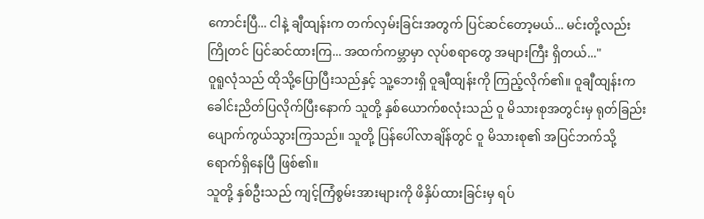ကောင်းပြီ... ငါနဲ့ ချီထျန်းက တက်လှမ်းခြင်းအတွက် ပြင်ဆင်တော့မယ်... မင်းတို့လည်း ကြိုတင် ပြင်ဆင်ထားကြ... အထက်ကမ္ဘာမှာ လုပ်စရာတွေ အများကြီး ရှိတယ်..."
ဝူရူလုံသည် ထိုသို့ပြောပြီးသည်နှင့် သူ့ဘေးရှိ ဝူချီထျန်းကို ကြည့်လိုက်၏။ ဝူချီထျန်းက ခေါင်းညိတ်ပြလိုက်ပြီးနောက် သူတို့ နှစ်ယောက်စလုံးသည် ဝူ မိသားစုအတွင်းမှ ရုတ်ခြည်း ပျောက်ကွယ်သွားကြသည်။ သူတို့ ပြန်ပေါ်လာချိန်တွင် ဝူ မိသားစု၏ အပြင်ဘက်သို့ ရောက်ရှိနေပြီ ဖြစ်၏။
သူတို့ နှစ်ဦးသည် ကျင့်ကြံစွမ်းအားများကို ဖိနှိပ်ထားခြင်းမှ ရပ်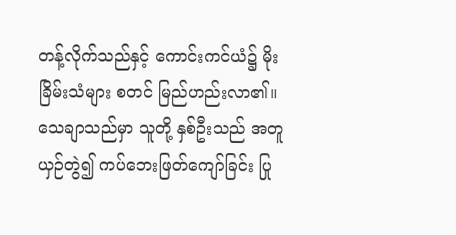တန့်လိုက်သည်နှင့် ကောင်းကင်ယံ၌ မိုးခြိမ်းသံများ စတင် မြည်ဟည်းလာ၏။ သေချာသည်မှာ သူတို့ နှစ်ဦးသည် အတူယှဉ်တွဲ၍ ကပ်ဘေးဖြတ်ကျော်ခြင်း ပြု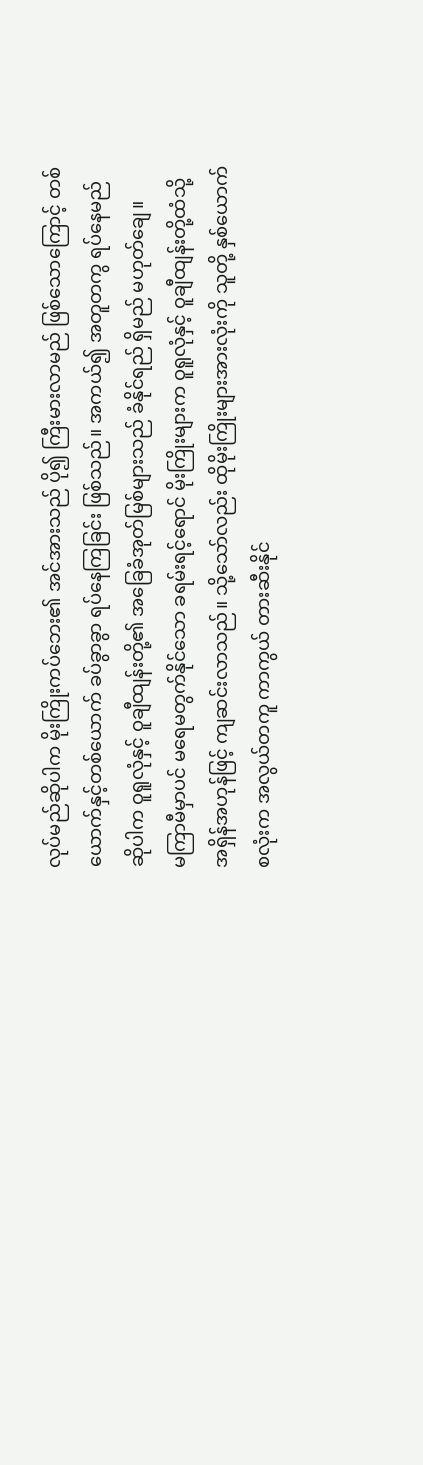လုပ်မည်ဆိုပါက မိုးကြိုးကပ်ဘေး၏ အင်အားသည် ပို၍ ကြီးမားလာမည် ဖြစ်သောကြောင့် တစ်ယောက်နှင့်တစ်ယောက် ခပ်ခွာခွာ ရပ်နေကြခြင်း ဖြစ်သည်။ အကယ်၍ အတူတကွ ရပ်နေမည် ဆိုပါက ဝူရူလုံနှင့် ဝူချီထျန်းတို့၏ အခြေခံအုတ်မြစ်များသည် ခံနိုင်ရည် ရှိမည် မဟုတ်ချေ။
မကြာမီမှာပင် မရေမတွက်နိုင်သော ခရမ်းရင့်ရောင် မိုးကြိုးများက ဝူရူလုံနှင့် ဝူချီထျန်းတို့ထံသို့ အရှိန်အဟုန်ဖြင့် ကျဆင်းလာသည်။ သို့သော်လည်း ထိုမိုးကြိုးများအားလုံးကို သူတို့ နှစ်ယောက်စလုံးက အလွယ်တကူ ကာကွယ် တားဆီးနိုင်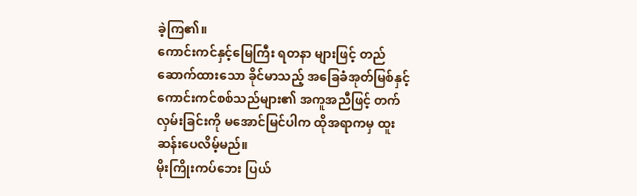ခဲ့ကြ၏။
ကောင်းကင်နှင့်မြေကြီး ရတနာ များဖြင့် တည်ဆောက်ထားသော ခိုင်မာသည့် အခြေခံအုတ်မြစ်နှင့် ကောင်းကင်စစ်သည်များ၏ အကူအညီဖြင့် တက်လှမ်းခြင်းကို မအောင်မြင်ပါက ထိုအရာကမှ ထူးဆန်းပေလိမ့်မည်။
မိုးကြိုးကပ်ဘေး ပြယ်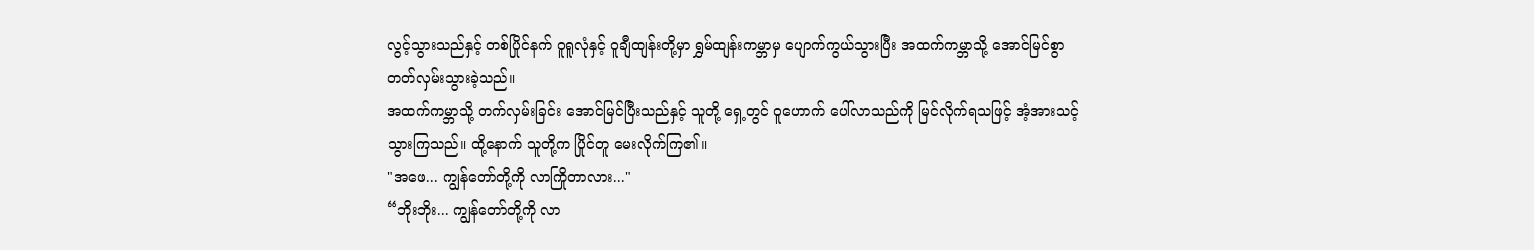လွင့်သွားသည်နှင့် တစ်ပြိုင်နက် ဝူရူလုံနှင့် ဝူချီထျန်းတို့မှာ ရွှမ်ထျန်းကမ္ဘာမှ ပျောက်ကွယ်သွားပြီး အထက်ကမ္ဘာသို့ အောင်မြင်စွာ တတ်လှမ်းသွားခဲ့သည်။
အထက်ကမ္ဘာသို့ တက်လှမ်းခြင်း အောင်မြင်ပြီးသည်နှင့် သူတို့ ရှေ့တွင် ဝူဟောက် ပေါ်လာသည်ကို မြင်လိုက်ရသဖြင့် အံ့အားသင့်သွားကြသည်။ ထို့နောက် သူတို့က ပြိုင်တူ မေးလိုက်ကြ၏။
"အဖေ... ကျွန်တော်တို့ကို လာကြိုတာလား..."
“ဘိုးဘိုး... ကျွန်တော်တို့ကို လာ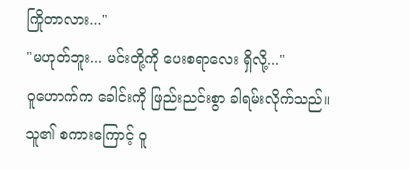ကြိုတာလား..."
"မဟုတ်ဘူး... မင်းတို့ကို ပေးစရာလေး ရှိလို့..."
ဝူဟောက်က ခေါင်းကို ဖြည်းညင်းစွာ ခါရမ်းလိုက်သည်။ သူ၏ စကားကြောင့် ဝူ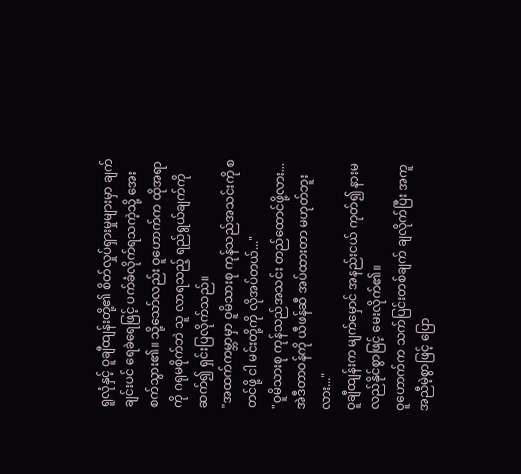ရူလုံနှင့် ဝူချီထျန်းတို့၏ စိတ်လှုပ်ရှားမှုများမှာ ချက်ချင်းပင် ရေခဲရေဖြင့် ပက်ခံလိုက်ရသကဲ့သို့ အေးစက်သွား၏။ သို့သော်လည်း ဝူဟောက်က ထိုအရာကို ဂရုမစိုက်ဘဲ သူ လာရသည့် ရည်ရွယ်ချက်ကို ဆက်၍ ရှင်းပြလိုက်သည်။
"အထက်ကမ္ဘာမှာ ဝူမိသားစု ကုန်သည်အသင်းကို စတင်ဖို့ ငါ မင်းတို့ကို လိုအပ်တယ်..."
"ဝူမိသားစု ကုန်သည်အသင်း တည်ထောင်ဖို့လား... အဲဒီတာဝန်ကို ယီဖန်ဆီ အပ်ထားတာ မဟုတ်ဘူးလား..."
ဝူချီထျန်းက မျက်မှောင် အနည်းငယ် ကုတ်၍ နားမလည်နိုင်စွာဖြင့် မေးလိုက်၏။
ဝူဟောက်က သက်ပြင်းတစ်ချက် ချလိုက်ပြီး အကူအညီမဲ့စွာဖြင့် ပြော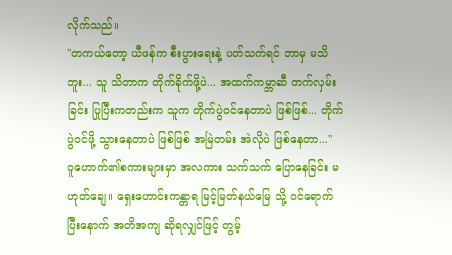လိုက်သည်။
"တကယ်တော့ ယီဖန်က စီးပွားရေးနဲ့ ပတ်သက်ရင် ဘာမှ မသိဘူး... သူ သိတာက တိုက်ခိုက်ဖို့ပဲ... အထက်ကမ္ဘာဆီ တက်လှမ်းခြင်း ပြုပြီးကတည်းက သူက တိုက်ပွဲဝင်နေတာပဲ ဖြစ်ဖြစ်... တိုက်ပွဲဝင်ဖို့ သွားနေတာပဲ ဖြစ်ဖြစ် အမြဲတမ်း အဲလိုပဲ ဖြစ်နေတာ..."
ဝူဟောက်၏စကားများမှာ အလကား သက်သက် ပြောနေခြင်း မဟုတ်ချေ။ ရှေးဟောင်းကန္တာရ မြင့်မြတ်နယ်မြေ သို့ ဝင်ရောက်ပြီးနောက် အတိအကျ ဆိုရလျှင်ဖြင့် တွမ့်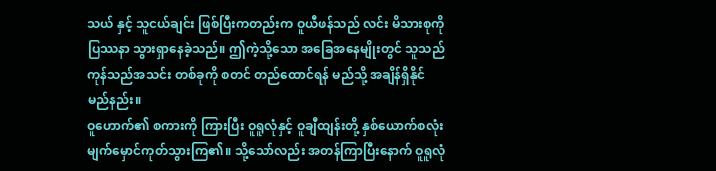သယ် နှင့် သူငယ်ချင်း ဖြစ်ပြီးကတည်းက ဝူယီဖန်သည် လင်း မိသားစုကို ပြဿနာ သွားရှာနေခဲ့သည်။ ဤကဲ့သို့သော အခြေအနေမျိုးတွင် သူသည် ကုန်သည်အသင်း တစ်ခုကို စတင် တည်ထောင်ရန် မည်သို့ အချိန်ရှိနိုင်မည်နည်း။
ဝူဟောက်၏ စကားကို ကြားပြီး ဝူရူလုံနှင့် ဝူချီထျန်းတို့ နှစ်ယောက်စလုံး မျက်မှောင်ကုတ်သွားကြ၏။ သို့သော်လည်း အတန်ကြာပြီးနောက် ဝူရူလုံ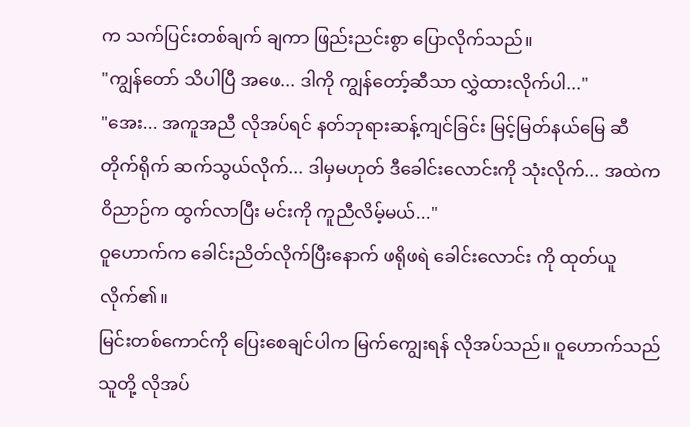က သက်ပြင်းတစ်ချက် ချကာ ဖြည်းညင်းစွာ ပြောလိုက်သည်။
"ကျွန်တော် သိပါပြီ အဖေ... ဒါကို ကျွန်တော့်ဆီသာ လွှဲထားလိုက်ပါ..."
"အေး... အကူအညီ လိုအပ်ရင် နတ်ဘုရားဆန့်ကျင်ခြင်း မြင့်မြတ်နယ်မြေ ဆီ တိုက်ရိုက် ဆက်သွယ်လိုက်... ဒါမှမဟုတ် ဒီခေါင်းလောင်းကို သုံးလိုက်... အထဲက ဝိညာဉ်က ထွက်လာပြီး မင်းကို ကူညီလိမ့်မယ်..."
ဝူဟောက်က ခေါင်းညိတ်လိုက်ပြီးနောက် ဖရိုဖရဲ ခေါင်းလောင်း ကို ထုတ်ယူလိုက်၏။
မြင်းတစ်ကောင်ကို ပြေးစေချင်ပါက မြက်ကျွေးရန် လိုအပ်သည်။ ဝူဟောက်သည် သူတို့ လိုအပ်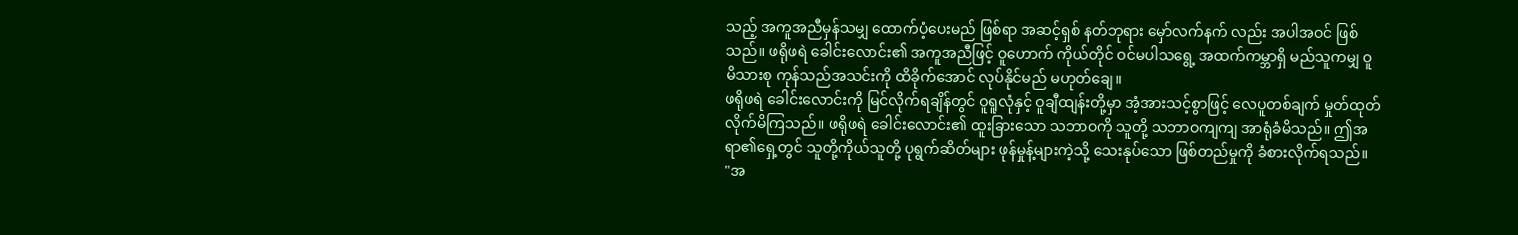သည့် အကူအညီမှန်သမျှ ထောက်ပံ့ပေးမည် ဖြစ်ရာ အဆင့်ရှစ် နတ်ဘုရား မှော်လက်နက် လည်း အပါအဝင် ဖြစ်သည်။ ဖရိုဖရဲ ခေါင်းလောင်း၏ အကူအညီဖြင့် ဝူဟောက် ကိုယ်တိုင် ဝင်မပါသရွေ့ အထက်ကမ္ဘာရှိ မည်သူကမျှ ဝူမိသားစု ကုန်သည်အသင်းကို ထိခိုက်အောင် လုပ်နိုင်မည် မဟုတ်ချေ။
ဖရိုဖရဲ ခေါင်းလောင်းကို မြင်လိုက်ရချိန်တွင် ဝူရူလုံနှင့် ဝူချီထျန်းတို့မှာ အံ့အားသင့်စွာဖြင့် လေပူတစ်ချက် မှုတ်ထုတ်လိုက်မိကြသည်။ ဖရိုဖရဲ ခေါင်းလောင်း၏ ထူးခြားသော သဘာဝကို သူတို့ သဘာဝကျကျ အာရုံခံမိသည်။ ဤအရာ၏ရှေ့တွင် သူတို့ကိုယ်သူတို့ ပုရွက်ဆိတ်များ ဖုန်မှုန့်များကဲ့သို့ သေးနုပ်သော ဖြစ်တည်မှုကို ခံစားလိုက်ရသည်။
"အ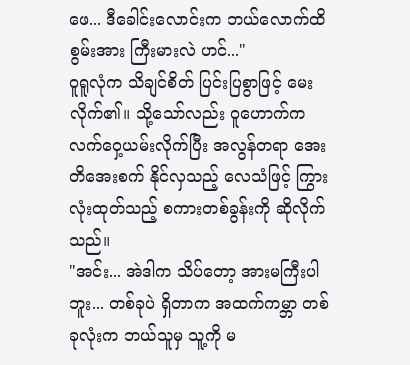ဖေ... ဒီခေါင်းလောင်းက ဘယ်လောက်ထိ စွမ်းအား ကြီးမားလဲ ဟင်..."
ဝူရူလုံက သိချင်စိတ် ပြင်းပြစွာဖြင့် မေးလိုက်၏။ သို့သော်လည်း ဝူဟောက်က လက်ဝှေ့ယမ်းလိုက်ပြီး အလွန်တရာ အေးတိအေးစက် နိုင်လှသည့် လေသံဖြင့် ကြွားလုံးထုတ်သည့် စကားတစ်ခွန်းကို ဆိုလိုက်သည်။
"အင်း... အဲဒါက သိပ်တော့ အားမကြီးပါဘူး... တစ်ခုပဲ ရှိတာက အထက်ကမ္ဘာ တစ်ခုလုံးက ဘယ်သူမှ သူ့ကို မ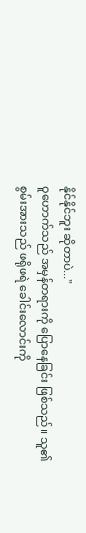နိုင်နိုင်ဘူး ဆိုတာပဲ..."
ဝူဟောက်သည် အမှန်တရားကို ပြောနေခြင်း ဖြစ်သည်။ သူ၏ စွမ်းအားသည် ဖရိုဖရဲ ခေါင်းလောင်းကို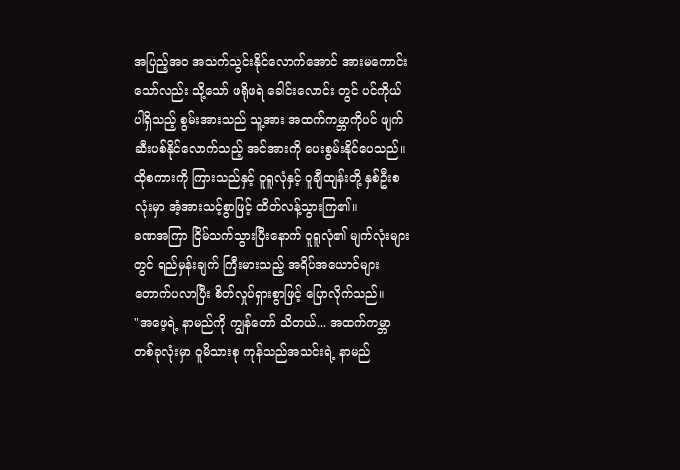အပြည့်အဝ အသက်သွင်းနိုင်လောက်အောင် အားမကောင်းသော်လည်း သို့သော် ဖရိုဖရဲ ခေါင်းလောင်း တွင် ပင်ကိုယ် ပါရှိသည့် စွမ်းအားသည် သူ့အား အထက်ကမ္ဘာကိုပင် ဖျက်ဆီးပစ်နိုင်လောက်သည့် အင်အားကို ပေးစွမ်းနိုင်ပေသည်။
ထိုစကားကို ကြားသည်နှင့် ဝူရူလုံနှင့် ဝူချီထျန်းတို့ နှစ်ဦးစလုံးမှာ အံ့အားသင့်စွာဖြင့် ထိတ်လန့်သွားကြ၏။
ခဏအကြာ ငြိမ်သက်သွားပြီးနောက် ဝူရူလုံ၏ မျက်လုံးများတွင် ရည်မှန်းချက် ကြီးမားသည့် အရိပ်အယောင်များ တောက်ပလာပြီး စိတ်လှုပ်ရှားစွာဖြင့် ပြောလိုက်သည်။
"အဖေ့ရဲ့ နာမည်ကို ကျွန်တော် သိတယ်... အထက်ကမ္ဘာ တစ်ခုလုံးမှာ ဝူမိသားစု ကုန်သည်အသင်းရဲ့ နာမည်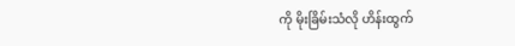ကို မိုးခြိမ်းသံလို ဟိန်းထွက်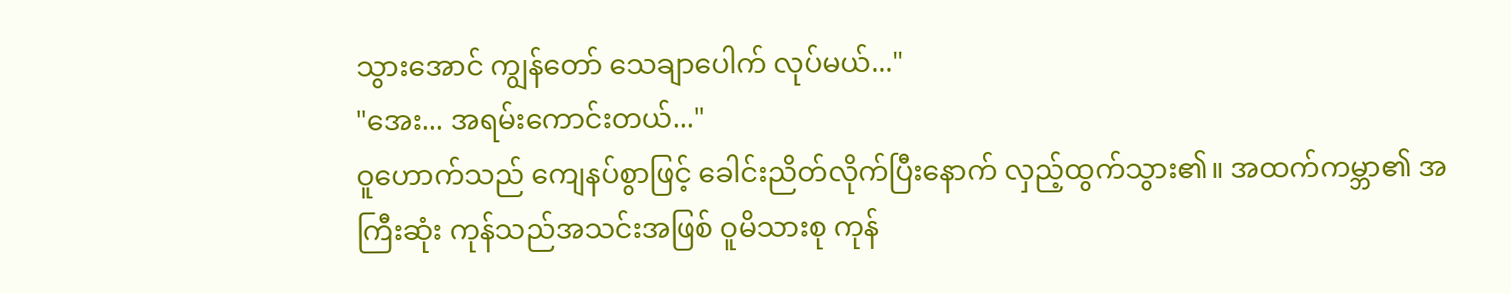သွားအောင် ကျွန်တော် သေချာပေါက် လုပ်မယ်..."
"အေး... အရမ်းကောင်းတယ်..."
ဝူဟောက်သည် ကျေနပ်စွာဖြင့် ခေါင်းညိတ်လိုက်ပြီးနောက် လှည့်ထွက်သွား၏။ အထက်ကမ္ဘာ၏ အကြီးဆုံး ကုန်သည်အသင်းအဖြစ် ဝူမိသားစု ကုန်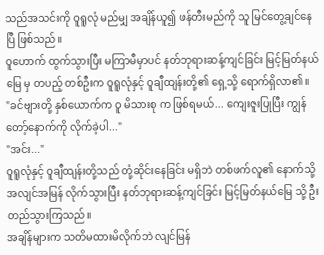သည်အသင်းကို ဝူရူလုံ မည်မျှ အချိန်ယူ၍ ဖန်တီးမည်ကို သူ မြင်တွေ့ချင်နေပြီ ဖြစ်သည်။
ဝူဟောက် ထွက်သွားပြီး မကြာမီမှာပင် နတ်ဘုရားဆန့်ကျင်ခြင်း မြင့်မြတ်နယ်မြေ မှ တပည့် တစ်ဦးက ဝူရူလုံနှင့် ဝူချီထျန်းတို့၏ ရှေ့သို့ ရောက်ရှိလာ၏။
"ခင်ဗျားတို့ နှစ်ယောက်က ဝူ မိသားစု က ဖြစ်ရမယ်... ကျေးဇူးပြုပြီး ကျွန်တော့်နောက်ကို လိုက်ခဲ့ပါ..."
"အင်း..."
ဝူရူလုံနှင့် ဝူချီထျန်းတို့သည် တုံ့ဆိုင်းနေခြင်း မရှိဘဲ တစ်ဖက်လူ၏ နောက်သို့ အလျင်အမြန် လိုက်သွားပြီး နတ်ဘုရားဆန့်ကျင်ခြင်း မြင့်မြတ်နယ်မြေ သို့ ဦးတည်သွားကြသည်။
အချိန်များက သတိမထားမိလိုက်ဘဲ လျင်မြန်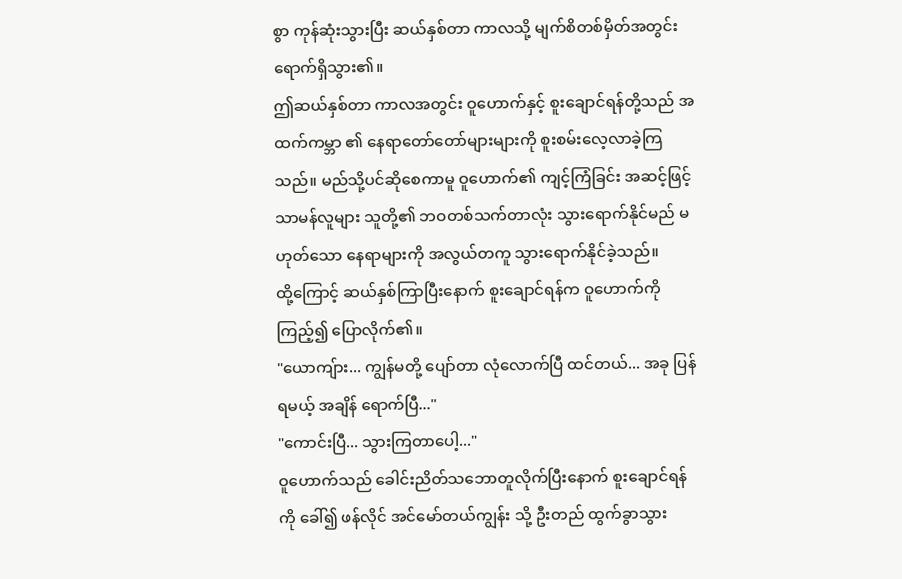စွာ ကုန်ဆုံးသွားပြီး ဆယ်နှစ်တာ ကာလသို့ မျက်စိတစ်မှိတ်အတွင်း ရောက်ရှိသွား၏။
ဤဆယ်နှစ်တာ ကာလအတွင်း ဝူဟောက်နှင့် စူးချောင်ရန်တို့သည် အထက်ကမ္ဘာ ၏ နေရာတော်တော်များများကို စူးစမ်းလေ့လာခဲ့ကြသည်။ မည်သို့ပင်ဆိုစေကာမူ ဝူဟောက်၏ ကျင့်ကြံခြင်း အဆင့်ဖြင့် သာမန်လူများ သူတို့၏ ဘဝတစ်သက်တာလုံး သွားရောက်နိုင်မည် မဟုတ်သော နေရာများကို အလွယ်တကူ သွားရောက်နိုင်ခဲ့သည်။
ထို့ကြောင့် ဆယ်နှစ်ကြာပြီးနောက် စူးချောင်ရန်က ဝူဟောက်ကို ကြည့်၍ ပြောလိုက်၏။
"ယောကျ်ား... ကျွန်မတို့ ပျော်တာ လုံလောက်ပြီ ထင်တယ်... အခု ပြန်ရမယ့် အချိန် ရောက်ပြီ..."
"ကောင်းပြီ... သွားကြတာပေါ့..."
ဝူဟောက်သည် ခေါင်းညိတ်သဘောတူလိုက်ပြီးနောက် စူးချောင်ရန်ကို ခေါ်၍ ဖန်လိုင် အင်မော်တယ်ကျွန်း သို့ ဦးတည် ထွက်ခွာသွား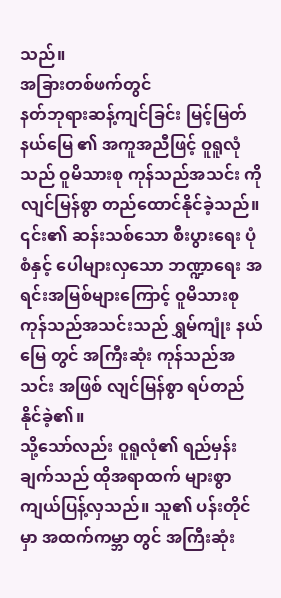သည်။
အခြားတစ်ဖက်တွင်
နတ်ဘုရားဆန့်ကျင်ခြင်း မြင့်မြတ်နယ်မြေ ၏ အကူအညီဖြင့် ဝူရူလုံသည် ဝူမိသားစု ကုန်သည်အသင်း ကို လျင်မြန်စွာ တည်ထောင်နိုင်ခဲ့သည်။ ၎င်း၏ ဆန်းသစ်သော စီးပွားရေး ပုံစံနှင့် ပေါများလှသော ဘဏ္ဍာရေး အရင်းအမြစ်များကြောင့် ဝူမိသားစု ကုန်သည်အသင်းသည် ရွှမ်ကျုံး နယ်မြေ တွင် အကြီးဆုံး ကုန်သည်အသင်း အဖြစ် လျင်မြန်စွာ ရပ်တည်နိုင်ခဲ့၏။
သို့သော်လည်း ဝူရူလုံ၏ ရည်မှန်းချက်သည် ထိုအရာထက် များစွာ ကျယ်ပြန့်လှသည်။ သူ၏ ပန်းတိုင်မှာ အထက်ကမ္ဘာ တွင် အကြီးဆုံး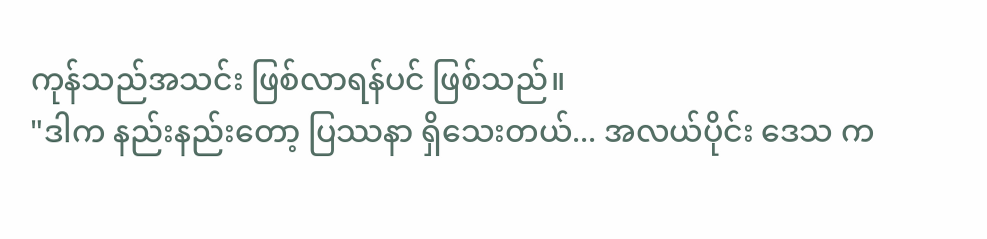ကုန်သည်အသင်း ဖြစ်လာရန်ပင် ဖြစ်သည်။
"ဒါက နည်းနည်းတော့ ပြဿနာ ရှိသေးတယ်... အလယ်ပိုင်း ဒေသ က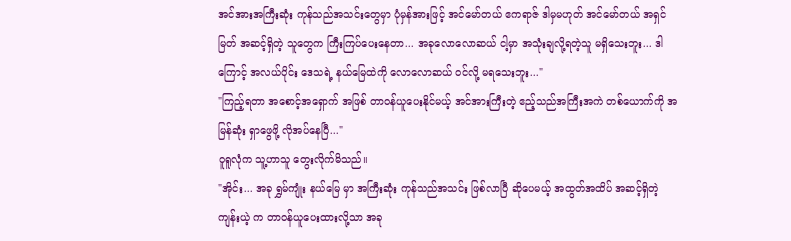အင်အားအကြီးဆုံး ကုန်သည်အသင်းတွေမှာ ပုံမှန်အားဖြင့် အင်မော်တယ် ဧကရာဇ် ဒါမှမဟုတ် အင်မော်တယ် အရှင်မြတ် အဆင့်ရှိတဲ့ သူတွေက ကြီးကြပ်ပေးနေတာ... အခုလောလောဆယ် ငါ့မှာ အသုံးချလို့ရတဲ့သူ မရှိသေးဘူး... ဒါကြောင့် အလယ်ပိုင်း ဒေသရဲ့ နယ်မြေထဲကို လောလောဆယ် ဝင်လို့ မရသေးဘူး..."
"ကြည့်ရတာ အစောင့်အရှောက် အဖြစ် တာဝန်ယူပေးနိုင်မယ့် အင်အားကြီးတဲ့ ဧည့်သည်အကြီးအကဲ တစ်ယောက်ကို အမြန်ဆုံး ရှာဖွေဖို့ လိုအပ်နေပြီ..."
ဝူရူလုံက သူ့ဟာသူ တွေးလိုက်မိသည်။
"အိုင်း... အခု ရွှမ်ကျုံး နယ်မြေ မှာ အကြီးဆုံး ကုန်သည်အသင်း ဖြစ်လာပြီ ဆိုပေမယ့် အထွတ်အထိပ် အဆင့်ရှိတဲ့ ကျန်းယဲ့ က တာဝန်ယူပေးထားလို့သာ အခု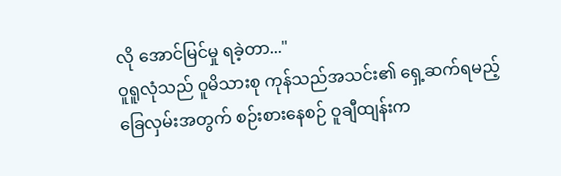လို အောင်မြင်မှု ရခဲ့တာ..."
ဝူရူလုံသည် ဝူမိသားစု ကုန်သည်အသင်း၏ ရှေ့ဆက်ရမည့် ခြေလှမ်းအတွက် စဉ်းစားနေစဉ် ဝူချီထျန်းက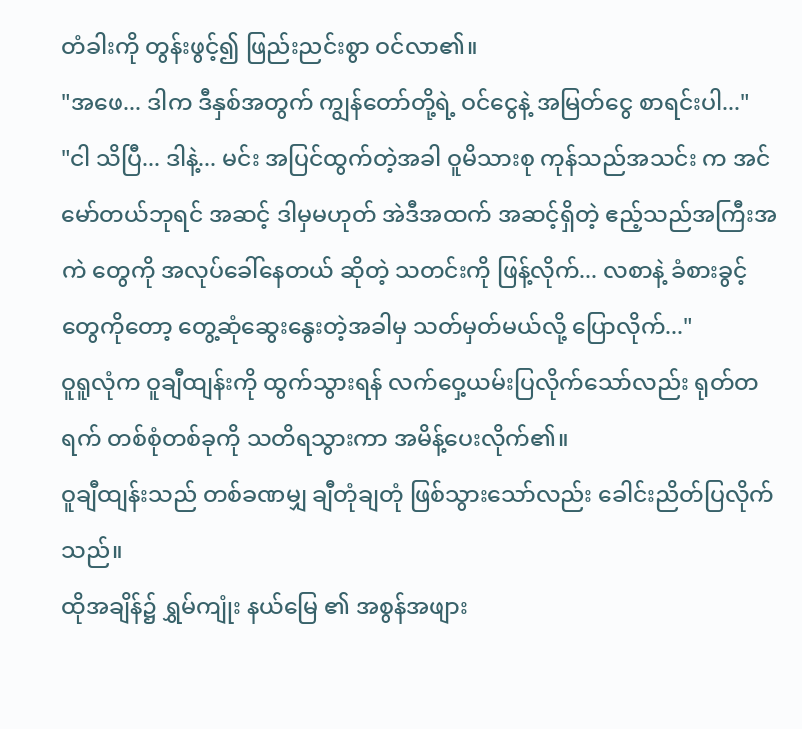တံခါးကို တွန်းဖွင့်၍ ဖြည်းညင်းစွာ ဝင်လာ၏။
"အဖေ... ဒါက ဒီနှစ်အတွက် ကျွန်တော်တို့ရဲ့ ဝင်ငွေနဲ့ အမြတ်ငွေ စာရင်းပါ..."
"ငါ သိပြီ... ဒါနဲ့... မင်း အပြင်ထွက်တဲ့အခါ ဝူမိသားစု ကုန်သည်အသင်း က အင်မော်တယ်ဘုရင် အဆင့် ဒါမှမဟုတ် အဲဒီအထက် အဆင့်ရှိတဲ့ ဧည့်သည်အကြီးအကဲ တွေကို အလုပ်ခေါ်နေတယ် ဆိုတဲ့ သတင်းကို ဖြန့်လိုက်... လစာနဲ့ ခံစားခွင့်တွေကိုတော့ တွေ့ဆုံဆွေးနွေးတဲ့အခါမှ သတ်မှတ်မယ်လို့ ပြောလိုက်..."
ဝူရူလုံက ဝူချီထျန်းကို ထွက်သွားရန် လက်ဝှေ့ယမ်းပြလိုက်သော်လည်း ရုတ်တရက် တစ်စုံတစ်ခုကို သတိရသွားကာ အမိန့်ပေးလိုက်၏။
ဝူချီထျန်းသည် တစ်ခဏမျှ ချီတုံချတုံ ဖြစ်သွားသော်လည်း ခေါင်းညိတ်ပြလိုက်သည်။
ထိုအချိန်၌ ရွှမ်ကျုံး နယ်မြေ ၏ အစွန်အဖျား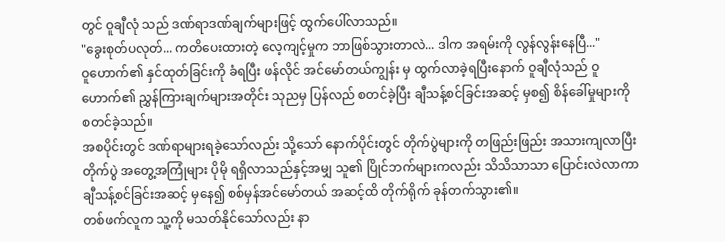တွင် ဝူချီလုံ သည် ဒဏ်ရာဒဏ်ချက်များဖြင့် ထွက်ပေါ်လာသည်။
"ခွေးစုတ်ပလုတ်... ကတိပေးထားတဲ့ လေ့ကျင့်မှုက ဘာဖြစ်သွားတာလဲ... ဒါက အရမ်းကို လွန်လွန်းနေပြီ..."
ဝူဟောက်၏ နှင်ထုတ်ခြင်းကို ခံရပြီး ဖန်လိုင် အင်မော်တယ်ကျွန်း မှ ထွက်လာခဲ့ရပြီးနောက် ဝူချီလုံသည် ဝူဟောက်၏ ညွှန်ကြားချက်များအတိုင်း သုညမှ ပြန်လည် စတင်ခဲ့ပြီး ချီသန့်စင်ခြင်းအဆင့် မှစ၍ စိန်ခေါ်မှုများကို စတင်ခဲ့သည်။
အစပိုင်းတွင် ဒဏ်ရာများရခဲ့သော်လည်း သို့သော် နောက်ပိုင်းတွင် တိုက်ပွဲများကို တဖြည်းဖြည်း အသားကျလာပြီး တိုက်ပွဲ အတွေ့အကြုံများ ပိုမို ရရှိလာသည်နှင့်အမျှ သူ၏ ပြိုင်ဘက်များကလည်း သိသိသာသာ ပြောင်းလဲလာကာ ချီသန့်စင်ခြင်းအဆင့် မှနေ၍ စစ်မှန်အင်မော်တယ် အဆင့်ထိ တိုက်ရိုက် ခုန်တက်သွား၏။
တစ်ဖက်လူက သူ့ကို မသတ်နိုင်သော်လည်း နာ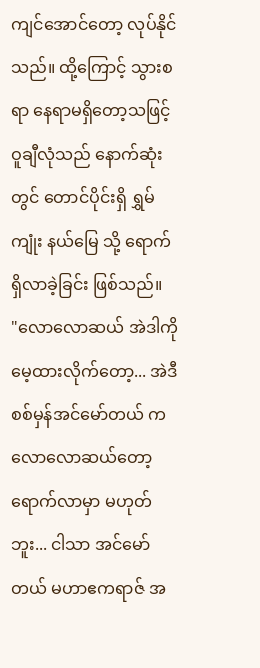ကျင်အောင်တော့ လုပ်နိုင်သည်။ ထို့ကြောင့် သွားစရာ နေရာမရှိတော့သဖြင့် ဝူချီလုံသည် နောက်ဆုံးတွင် တောင်ပိုင်းရှိ ရွှမ်ကျုံး နယ်မြေ သို့ ရောက်ရှိလာခဲ့ခြင်း ဖြစ်သည်။
"လောလောဆယ် အဲဒါကို မေ့ထားလိုက်တော့... အဲဒီ စစ်မှန်အင်မော်တယ် က လောလောဆယ်တော့ ရောက်လာမှာ မဟုတ်ဘူး... ငါသာ အင်မော်တယ် မဟာဧကရာဇ် အ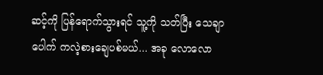ဆင့်ကို ပြန်ရောက်သွားရင် သူ့ကို သတ်ပြီး သေချာပေါက် ကလဲ့စားချေပစ်မယ်... အခု လောလော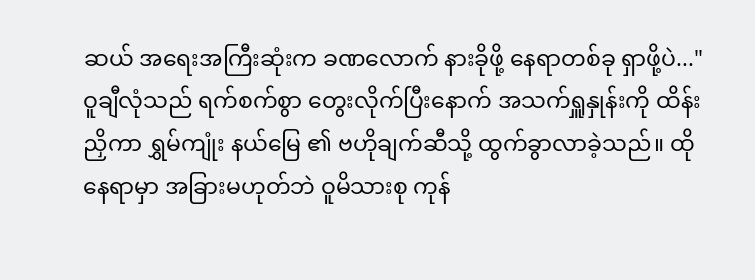ဆယ် အရေးအကြီးဆုံးက ခဏလောက် နားခိုဖို့ နေရာတစ်ခု ရှာဖို့ပဲ..."
ဝူချီလုံသည် ရက်စက်စွာ တွေးလိုက်ပြီးနောက် အသက်ရှူနှုန်းကို ထိန်းညှိကာ ရွှမ်ကျုံး နယ်မြေ ၏ ဗဟိုချက်ဆီသို့ ထွက်ခွာလာခဲ့သည်။ ထိုနေရာမှာ အခြားမဟုတ်ဘဲ ဝူမိသားစု ကုန်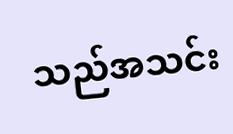သည်အသင်း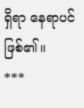ရှိရာ နေရာပင် ဖြစ်၏။
***